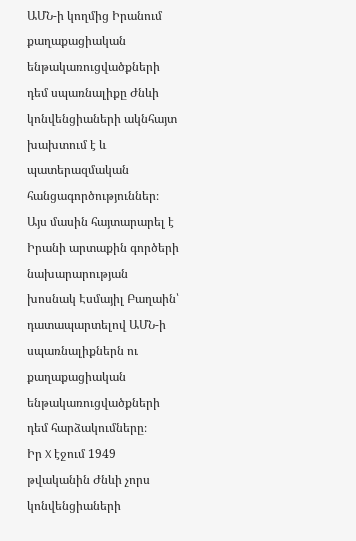ԱՄՆ-ի կողմից Իրանում քաղաքացիական ենթակառուցվածքների դեմ սպառնալիքը Ժնևի կոնվենցիաների ակնհայտ խախտում է և պատերազմական հանցագործություններ։ Այս մասին հայտարարել է Իրանի արտաքին գործերի նախարարության խոսնակ Էսմայիլ Բաղաին՝ դատապարտելով ԱՄՆ-ի սպառնալիքներն ու քաղաքացիական ենթակառուցվածքների դեմ հարձակումները։
Իր X էջում 1949 թվականին Ժնևի չորս կոնվենցիաների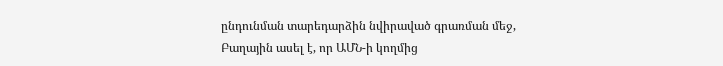ընդունման տարեդարձին նվիրաված գրառման մեջ, Բաղային ասել է, որ ԱՄՆ-ի կողմից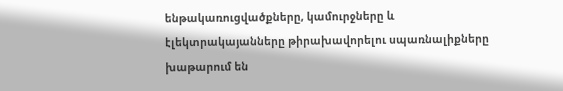ենթակառուցվածքները, կամուրջները և էլեկտրակայանները թիրախավորելու սպառնալիքները խաթարում են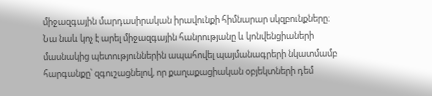միջազգային մարդասիրական իրավունքի հիմնարար սկզբունքները։
Նա նաև կոչ է արել միջազգային հանրությանը և կոնվենցիաների մասնակից պետություններին ապահովել պայմանագրերի նկատմամբ հարգանքը՝ զգուշացնելով, որ քաղաքացիական օբյեկտների դեմ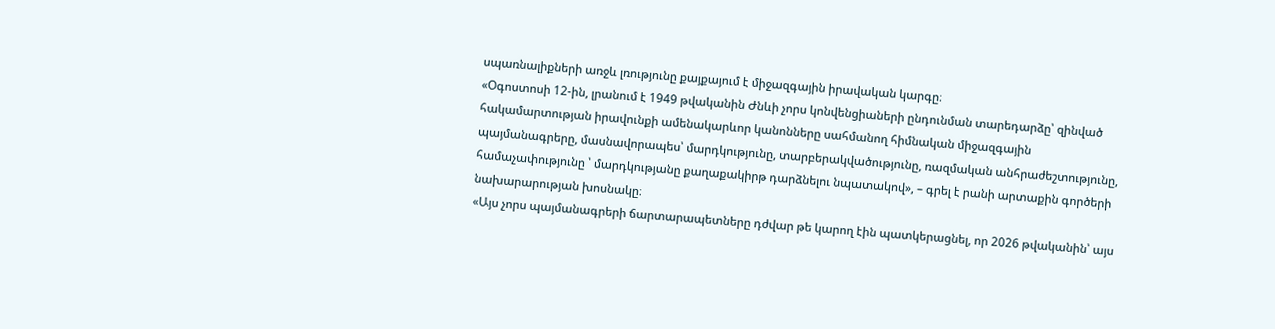սպառնալիքների առջև լռությունը քայքայում է միջազգային իրավական կարգը։
«Օգոստոսի 12-ին, լրանում է 1949 թվականին Ժնևի չորս կոնվենցիաների ընդունման տարեդարձը՝ զինված հակամարտության իրավունքի ամենակարևոր կանոնները սահմանող հիմնական միջազգային պայմանագրերը, մասնավորապես՝ մարդկությունը, տարբերակվածությունը, ռազմական անհրաժեշտությունը, համաչափությունը ՝ մարդկությանը քաղաքակիրթ դարձնելու նպատակով», – գրել է րանի արտաքին գործերի նախարարության խոսնակը։
«Այս չորս պայմանագրերի ճարտարապետները դժվար թե կարող էին պատկերացնել, որ 2026 թվականին՝ այս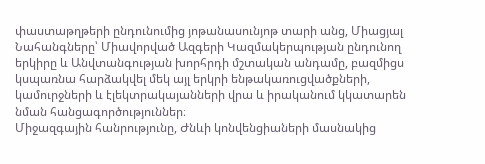փաստաթղթերի ընդունումից յոթանասունյոթ տարի անց, Միացյալ Նահանգները՝ Միավորված Ազգերի Կազմակերպության ընդունող երկիրը և Անվտանգության խորհրդի մշտական անդամը, բազմիցս կսպառնա հարձակվել մեկ այլ երկրի ենթակառուցվածքների, կամուրջների և էլեկտրակայանների վրա և իրականում կկատարեն նման հանցագործություններ։
Միջազգային հանրությունը, Ժնևի կոնվենցիաների մասնակից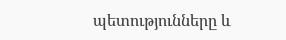պետությունները և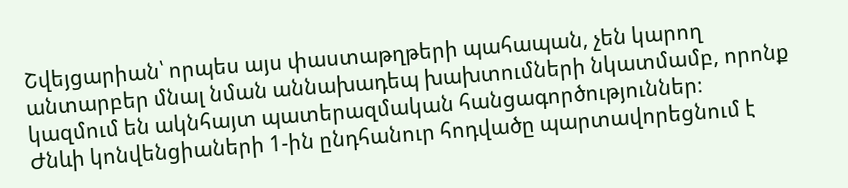Շվեյցարիան՝ որպես այս փաստաթղթերի պահապան, չեն կարող անտարբեր մնալ նման աննախադեպ խախտումների նկատմամբ, որոնք կազմում են ակնհայտ պատերազմական հանցագործություններ։
Ժնևի կոնվենցիաների 1-ին ընդհանուր հոդվածը պարտավորեցնում է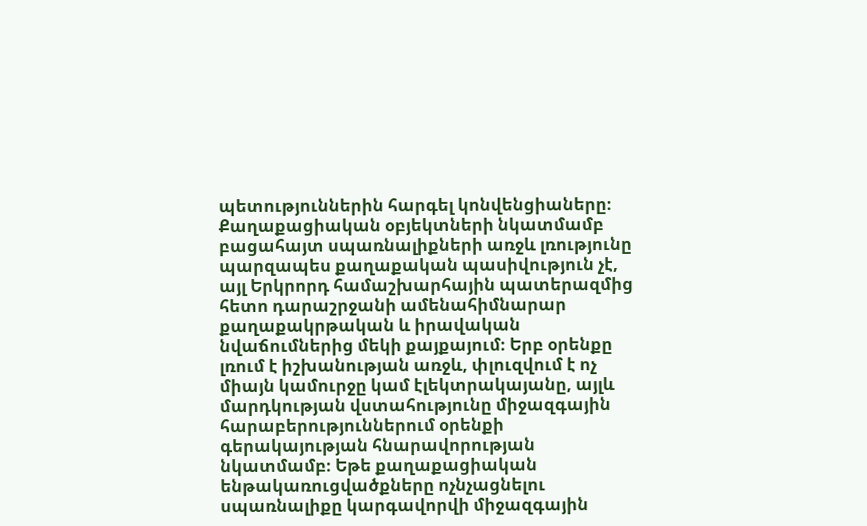պետություններին հարգել կոնվենցիաները։ Քաղաքացիական օբյեկտների նկատմամբ բացահայտ սպառնալիքների առջև լռությունը պարզապես քաղաքական պասիվություն չէ, այլ Երկրորդ համաշխարհային պատերազմից հետո դարաշրջանի ամենահիմնարար քաղաքակրթական և իրավական նվաճումներից մեկի քայքայում։ Երբ օրենքը լռում է իշխանության առջև, փլուզվում է ոչ միայն կամուրջը կամ էլեկտրակայանը, այլև մարդկության վստահությունը միջազգային հարաբերություններում օրենքի գերակայության հնարավորության նկատմամբ։ Եթե քաղաքացիական ենթակառուցվածքները ոչնչացնելու սպառնալիքը կարգավորվի միջազգային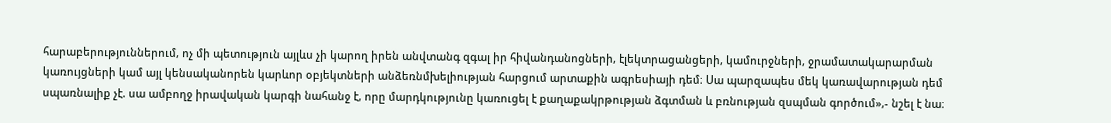հարաբերություններում, ոչ մի պետություն այլևս չի կարող իրեն անվտանգ զգալ իր հիվանդանոցների, էլեկտրացանցերի, կամուրջների, ջրամատակարարման կառույցների կամ այլ կենսականորեն կարևոր օբյեկտների անձեռնմխելիության հարցում արտաքին ագրեսիայի դեմ։ Սա պարզապես մեկ կառավարության դեմ սպառնալիք չէ. սա ամբողջ իրավական կարգի նահանջ է, որը մարդկությունը կառուցել է քաղաքակրթության ձգտման և բռնության զսպման գործում»,- նշել է նա։